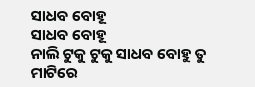ସାଧବ ବୋହୂ
ସାଧବ ବୋହୂ
ନାଲି ଟୁକୁ ଟୁକୁ ସାଧବ ବୋହୁ ତୁ
ମାଟିରେ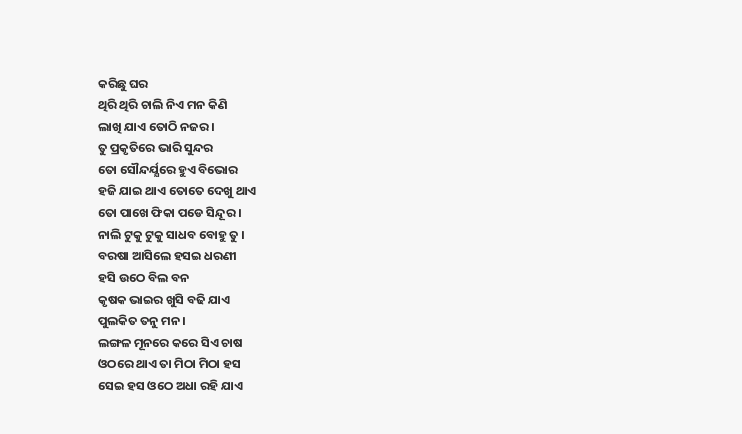କରିଛୁ ଘର
ଥିରି ଥିରି ଚାଲି ନିଏ ମନ କିଣି
ଲାଖି ଯାଏ ତୋଠି ନଜର ।
ତୁ ପ୍ରକୃତିରେ ଭାରି ସୁନ୍ଦର
ତୋ ସୌନ୍ଦର୍ଯ୍ଯରେ ହୁଏ ବିଭୋର
ହଜି ଯାଇ ଥାଏ ତୋତେ ଦେଖୁ ଥାଏ
ତୋ ପାଖେ ଫିକା ପଡେ ସିନ୍ଦୂର ।
ନାଲି ଟୁକୁ ଟୁକୁ ସାଧବ ବୋହୁ ତୁ ।
ବରଷା ଆସିଲେ ହସଇ ଧରଣୀ
ହସି ଉଠେ ବିଲ ବନ
କୃଷକ ଭାଇର ଖୁସି ବଢି ଯାଏ
ପୁଲକିତ ତନୁ ମନ ।
ଲଙ୍ଗଳ ମୂନରେ କରେ ସିଏ ଚାଷ
ଓଠରେ ଥାଏ ତା ମିଠା ମିଠା ହସ
ସେଇ ହସ ଓଠେ ଅଧା ରହି ଯାଏ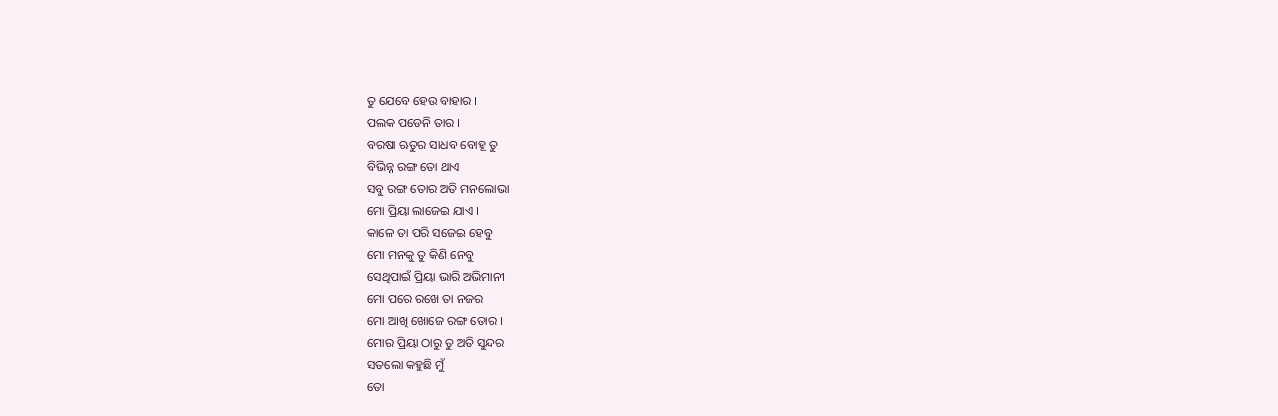ତୁ ଯେବେ ହେଉ ବାହାର ।
ପଲକ ପଡେନି ତାର ।
ବରଷା ଋତୁର ସାଧବ ବୋହୂ ତୁ
ବିଭିନ୍ନ ରଙ୍ଗ ତୋ ଥାଏ
ସବୁ ରଙ୍ଗ ତୋର ଅତି ମନଲୋଭା
ମୋ ପ୍ରିୟା ଲାଜେଇ ଯାଏ ।
କାଳେ ତା ପରି ସଜେଇ ହେବୁ
ମୋ ମନକୁ ତୁ କିଣି ନେବୁ
ସେଥିପାଇଁ ପ୍ରିୟା ଭାରି ଅଭିମାନୀ
ମୋ ପରେ ରଖେ ତା ନଜର
ମୋ ଆଖି ଖୋଜେ ରଙ୍ଗ ତୋର ।
ମୋର ପ୍ରିୟା ଠାରୁ ତୁ ଅତି ସୁନ୍ଦର
ସତଲୋ କହୁଛି ମୁଁ
ତୋ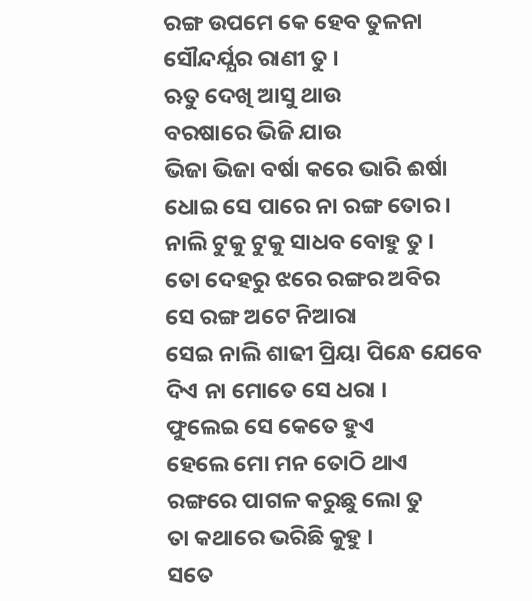ରଙ୍ଗ ଉପମେ କେ ହେବ ତୁଳନା
ସୌନ୍ଦର୍ଯ୍ଯର ରାଣୀ ତୁ ।
ଋତୁ ଦେଖି ଆସୁ ଥାଉ
ବରଷାରେ ଭିଜି ଯାଉ
ଭିଜା ଭିଜା ବର୍ଷା କରେ ଭାରି ଈର୍ଷା
ଧୋଇ ସେ ପାରେ ନା ରଙ୍ଗ ତୋର ।
ନାଲି ଟୁକୁ ଟୁକୁ ସାଧବ ବୋହୁ ତୁ ।
ତୋ ଦେହରୁ ଝରେ ରଙ୍ଗର ଅବିର
ସେ ରଙ୍ଗ ଅଟେ ନିଆରା
ସେଇ ନାଲି ଶାଢୀ ପ୍ରିୟା ପିନ୍ଧେ ଯେବେ
ଦିଏ ନା ମୋତେ ସେ ଧରା ।
ଫୁଲେଇ ସେ କେତେ ହୁଏ
ହେଲେ ମୋ ମନ ତୋଠି ଥାଏ
ରଙ୍ଗରେ ପାଗଳ କରୁଛୁ ଲୋ ତୁ
ତା କଥାରେ ଭରିଛି କୁହୁ ।
ସତେ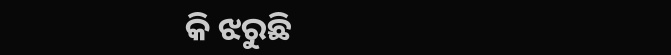କି ଝରୁଛି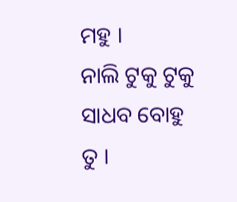ମହୁ ।
ନାଲି ଟୁକୁ ଟୁକୁ ସାଧବ ବୋହୁ ତୁ ।